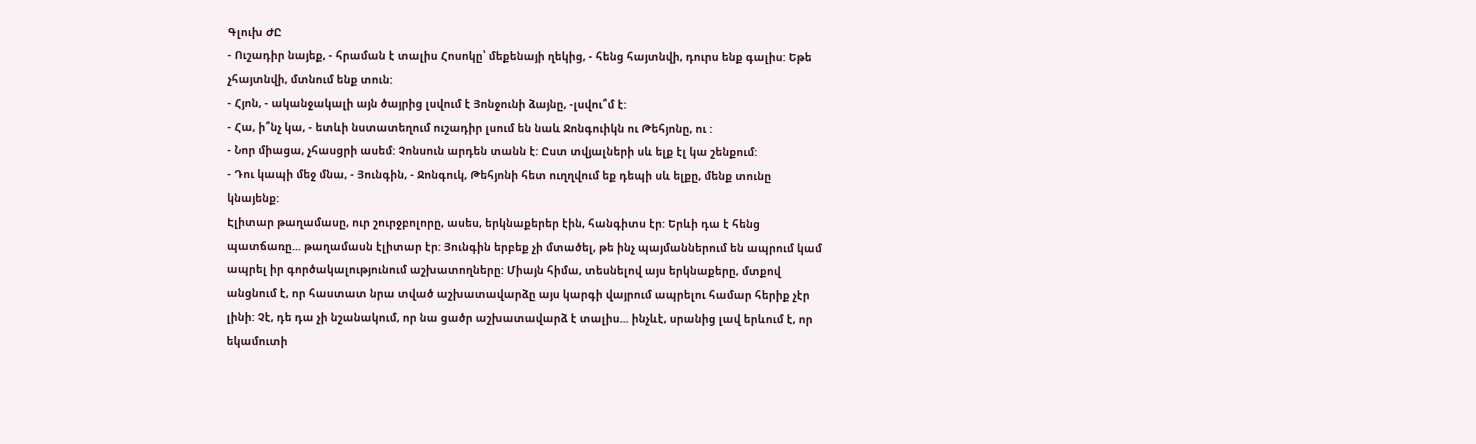Գլուխ ԺԸ
- Ուշադիր նայեք, - հրաման է տալիս Հոսոկը՝ մեքենայի ղեկից, - հենց հայտնվի, դուրս ենք գալիս: Եթե չհայտնվի, մտնում ենք տուն:
- Հյոն, - ականջակալի այն ծայրից լսվում է Յոնջունի ձայնը, -լսվու՞մ է:
- Հա, ի՞նչ կա, - ետևի նստատեղում ուշադիր լսում են նաև Ջոնգուիկն ու Թեհյոնը, ու :
- Նոր միացա, չհասցրի ասեմ: Չոնսուն արդեն տանն է: Ըստ տվյալների սև ելք էլ կա շենքում:
- Դու կապի մեջ մնա, - Յունգին, - Ջոնգուկ, Թեհյոնի հետ ուղղվում եք դեպի սև ելքը, մենք տունը կնայենք:
Էլիտար թաղամասը, ուր շուրջբոլորը, ասես, երկնաքերեր էին, հանգիտս էր: Երևի դա է հենց պատճառը... թաղամասն էլիտար էր: Յունգին երբեք չի մտածել, թե ինչ պայմաններում են ապրում կամ ապրել իր գործակալությունում աշխատողները: Միայն հիմա, տեսնելով այս երկնաքերը, մտքով անցնում է, որ հաստատ նրա տված աշխատավարձը այս կարգի վայրում ապրելու համար հերիք չէր լինի: Չէ, դե դա չի նշանակում, որ նա ցածր աշխատավարձ է տալիս... ինչևէ, սրանից լավ երևում է, որ եկամուտի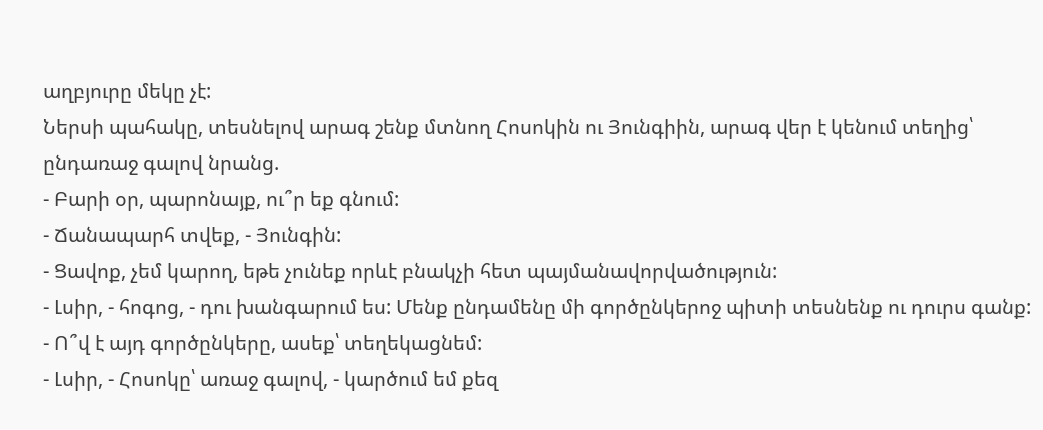աղբյուրը մեկը չէ:
Ներսի պահակը, տեսնելով արագ շենք մտնող Հոսոկին ու Յունգիին, արագ վեր է կենում տեղից՝ ընդառաջ գալով նրանց.
- Բարի օր, պարոնայք, ու՞ր եք գնում:
- Ճանապարհ տվեք, - Յունգին:
- Ցավոք, չեմ կարող, եթե չունեք որևէ բնակչի հետ պայմանավորվածություն:
- Լսիր, - հոգոց, - դու խանգարում ես: Մենք ընդամենը մի գործընկերոջ պիտի տեսնենք ու դուրս գանք:
- Ո՞վ է այդ գործընկերը, ասեք՝ տեղեկացնեմ:
- Լսիր, - Հոսոկը՝ առաջ գալով, - կարծում եմ քեզ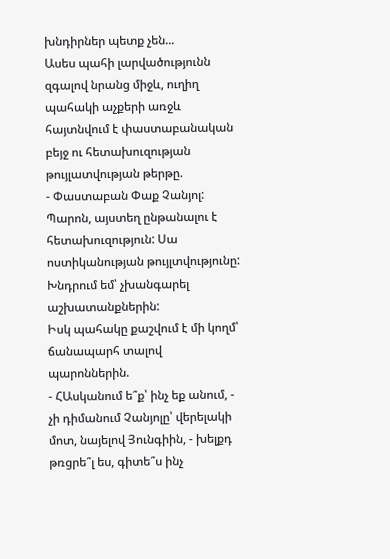խնդիրներ պետք չեն...
Ասես պահի լարվածությունն զգալով նրանց միջև, ուղիղ պահակի աչքերի առջև հայտնվում է փաստաբանական բեյջ ու հետախուզության թույլատվության թերթը.
- Փաստաբան Փաք Չանյոլ: Պարոն, այստեղ ընթանալու է հետախուզություն: Սա ոստիկանության թույլտվությունը: Խնդրում եմ՝ չխանգարել աշխատանքներին:
Իսկ պահակը քաշվում է մի կողմ՝ ճանապարհ տալով պարոններին.
- ՀԱսկանում ե՞ք՝ ինչ եք անում, - չի դիմանում Չանյոլը՝ վերելակի մոտ, նայելով Յունգիին, - խելքդ թռցրե՞լ ես, գիտե՞ս ինչ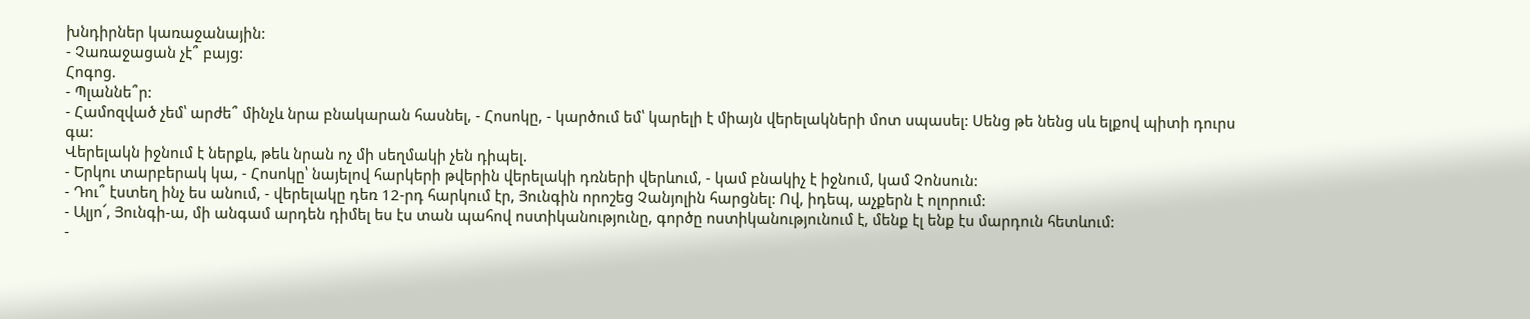խնդիրներ կառաջանային:
- Չառաջացան չէ՞ բայց:
Հոգոց.
- Պլաննե՞ր:
- Համոզված չեմ՝ արժե՞ մինչև նրա բնակարան հասնել, - Հոսոկը, - կարծում եմ՝ կարելի է միայն վերելակների մոտ սպասել: Սենց թե նենց սև ելքով պիտի դուրս գա:
Վերելակն իջնում է ներքև, թեև նրան ոչ մի սեղմակի չեն դիպել.
- Երկու տարբերակ կա, - Հոսոկը՝ նայելով հարկերի թվերին վերելակի դռների վերևում, - կամ բնակիչ է իջնում, կամ Չոնսուն:
- Դու՞ էստեղ ինչ ես անում, - վերելակը դեռ 12-րդ հարկում էր, Յունգին որոշեց Չանյոլին հարցնել: Ով, իդեպ, աչքերն է ոլորում:
- Ալյո՜, Յունգի-ա, մի անգամ արդեն դիմել ես էս տան պահով ոստիկանությունը, գործը ոստիկանությունում է, մենք էլ ենք էս մարդուն հետևում:
-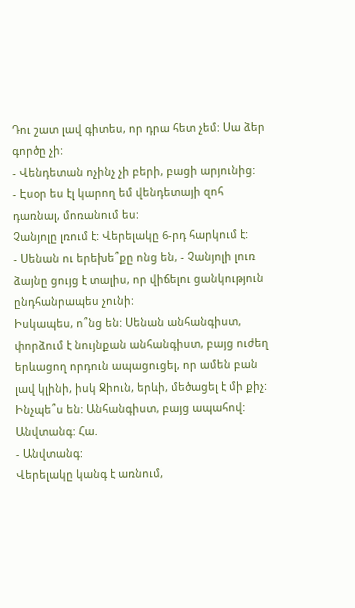Դու շատ լավ գիտես, որ դրա հետ չեմ: Սա ձեր գործը չի:
- Վենդետան ոչինչ չի բերի, բացի արյունից:
- Էսօր ես էլ կարող եմ վենդետայի զոհ դառնալ, մոռանում ես:
Չանյոլը լռում է: Վերելակը 6-րդ հարկում է:
- Սենան ու երեխե՞քը ոնց են, - Չանյոլի լուռ ձայնը ցույց է տալիս, որ վիճելու ցանկություն ընդհանրապես չունի:
Իսկապես, ո՞նց են: Սենան անհանգիստ, փորձում է նույնքան անհանգիստ, բայց ուժեղ երևացող որդուն ապացուցել, որ ամեն բան լավ կլինի, իսկ Ջիուն, երևի, մեծացել է մի քիչ: Ինչպե՞ս են: Անհանգիստ, բայց ապահով: Անվտանգ: Հա.
- Անվտանգ:
Վերելակը կանգ է առնում,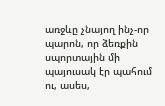առջևը չնայող ինչ-որ պարոն, որ ձեռքին սպորտային մի պայուսակ էր պահում ու, ասես,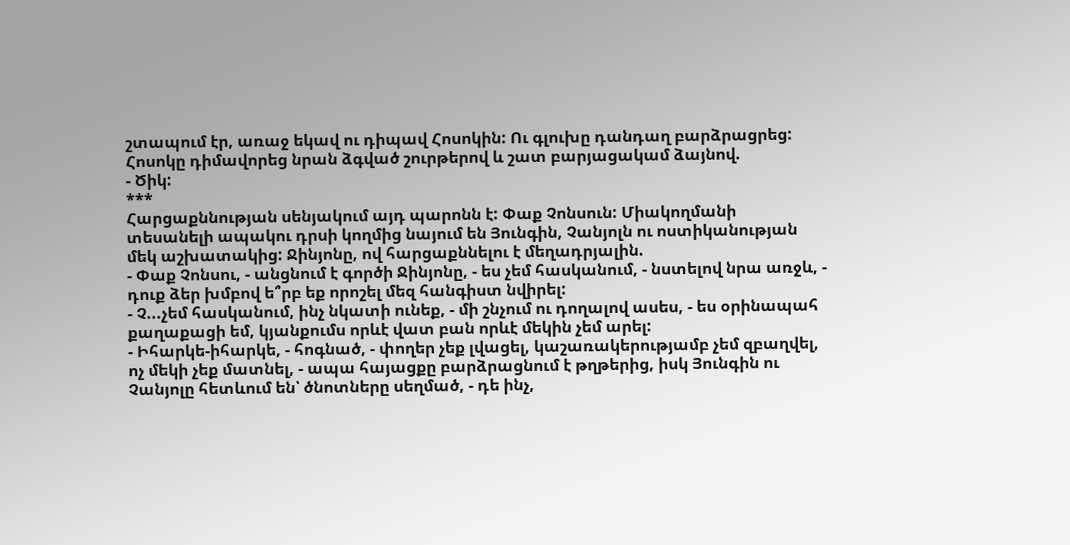շտապում էր, առաջ եկավ ու դիպավ Հոսոկին: Ու գլուխը դանդաղ բարձրացրեց:
Հոսոկը դիմավորեց նրան ձգված շուրթերով և շատ բարյացակամ ձայնով.
- Ծիկ:
***
Հարցաքննության սենյակում այդ պարոնն է: Փաք Չոնսուն: Միակողմանի տեսանելի ապակու դրսի կողմից նայում են Յունգին, Չանյոլն ու ոստիկանության մեկ աշխատակից: Ջինյոնը, ով հարցաքննելու է մեղադրյալին.
- Փաք Չոնսու, - անցնում է գործի Ջինյոնը, - ես չեմ հասկանում, - նստելով նրա առջև, - դուք ձեր խմբով ե՞րբ եք որոշել մեզ հանգիստ նվիրել:
- Չ...չեմ հասկանում, ինչ նկատի ունեք, - մի շնչում ու դողալով ասես, - ես օրինապահ քաղաքացի եմ, կյանքումս որևէ վատ բան որևէ մեկին չեմ արել:
- Իհարկե-իհարկե, - հոգնած, - փողեր չեք լվացել, կաշառակերությամբ չեմ զբաղվել, ոչ մեկի չեք մատնել, - ապա հայացքը բարձրացնում է թղթերից, իսկ Յունգին ու Չանյոլը հետևում են՝ ծնոտները սեղմած, - դե ինչ,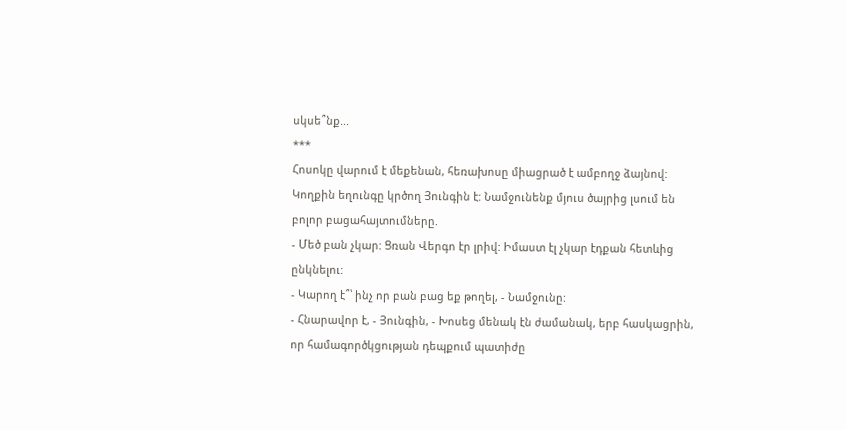սկսե՞նք...
***
Հոսոկը վարում է մեքենան, հեռախոսը միացրած է ամբողջ ձայնով: Կողքին եղունգը կրծող Յունգին է: Նամջունենք մյուս ծայրից լսում են բոլոր բացահայտումները.
- Մեծ բան չկար: Ցռան Վերգո էր լրիվ: Իմաստ էլ չկար էդքան հետևից ընկնելու:
- Կարող է՞՝ ինչ որ բան բաց եք թողել, - Նամջունը:
- Հնարավոր է, - Յունգին, - Խոսեց մենակ էն ժամանակ, երբ հասկացրին, որ համագործկցության դեպքում պատիժը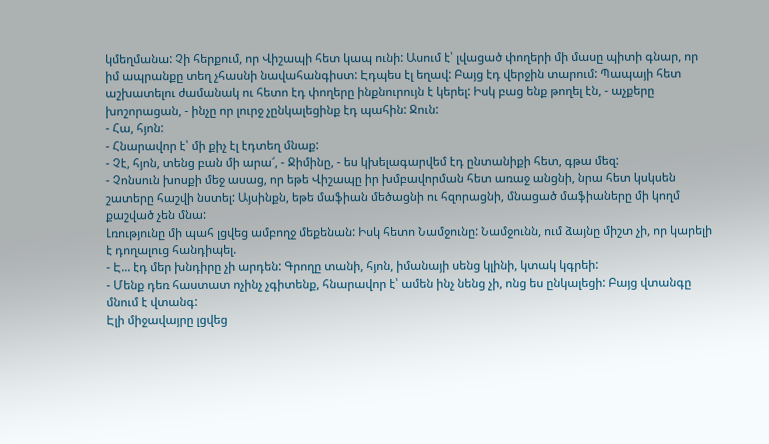կմեղմանա: Չի հերքում, որ Վիշապի հետ կապ ունի: Ասում է՝ լվացած փողերի մի մասը պիտի գնար, որ իմ ապրանքը տեղ չհասնի նավահանգիստ: Էդպես էլ եղավ: Բայց էդ վերջին տարում: Պապայի հետ աշխատելու ժամանակ ու հետո էդ փողերը ինքնուրույն է կերել: Իսկ բաց ենք թողել էն, - աչքերը խոշորացան, - ինչը որ լուրջ չընկալեցինք էդ պահին: Ջուն:
- Հա, հյոն:
- Հնարավոր է՝ մի քիչ էլ էդտեղ մնաք:
- Չէ, հյոն, տենց բան մի արա՜, - Ջիմինը, - ես կխելագարվեմ էդ ընտանիքի հետ, գթա մեզ:
- Չոնսուն խոսքի մեջ ասաց, որ եթե Վիշապը իր խմբավորման հետ առաջ անցնի, նրա հետ կսկսեն շատերը հաշվի նստել: Այսինքն, եթե մաֆիան մեծացնի ու հզորացնի, մնացած մաֆիաները մի կողմ քաշված չեն մնա:
Լռությունը մի պահ լցվեց ամբողջ մեքենան: Իսկ հետո Նամջունը: Նամջունն, ում ձայնը միշտ չի, որ կարելի է դողալուց հանդիպել.
- Է... էդ մեր խնդիրը չի արդեն: Գրողը տանի, հյոն, իմանայի սենց կլինի, կտակ կգրեի:
- Մենք դեռ հաստատ ոչինչ չգիտենք, հնարավոր է՝ ամեն ինչ նենց չի, ոնց ես ընկալեցի: Բայց վտանգը մնում է վտանգ:
Էլի միջավայրը լցվեց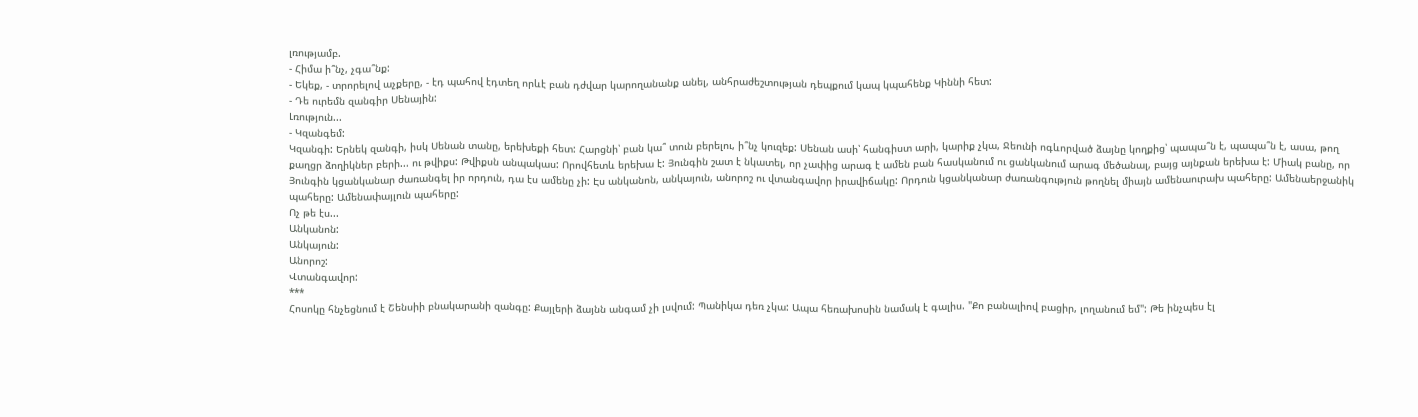լռությամբ.
- Հիմա ի՞նչ, չգա՞նք:
- Եկեք, - տրորելով աչքերը, - էդ պահով էդտեղ որևէ բան դժվար կարողանանք անել, անհրաժեշտության դեպքում կապ կպահենք Կիննի հետ:
- Դե ուրեմն զանգիր Սենային:
Լռություն...
- Կզանգեմ:
Կզանգի: Երնեկ զանգի, իսկ Սենան տանը, երեխեքի հետ: Հարցնի՝ բան կա՞ տուն բերելու, ի՞նչ կուզեք: Սենան ասի՝ հանգիստ արի, կարիք չկա, Ջեունի ոգևորված ձայնը կողքից՝ պապա՞ն է, պապա՞ն է, ասա, թող քաղցր ձողիկներ բերի... ու թվիքս: Թվիքսն անպակաս: Որովհետև երեխա է: Յունգին շատ է նկատել, որ չափից արագ է ամեն բան հասկանում ու ցանկանում արագ մեծանալ, բայց այնքան երեխա է: Միակ բանը, որ Յունգին կցանկանար ժառանգել իր որդուն, դա էս ամենը չի: Էս անկանոն, անկայուն, անորոշ ու վտանգավոր իրավիճակը: Որդուն կցանկանար ժառանգություն թողնել միայն ամենաուրախ պահերը: Ամենաերջանիկ պահերը: Ամենափայլուն պահերը:
Ոչ թե էս...
Անկանոն:
Անկայուն:
Անորոշ:
Վտանգավոր:
***
Հոսոկը հնչեցնում է Շենսիի բնակարանի զանգը: Քայլերի ձայնն անգամ չի լսվում: Պանիկա դեռ չկա: Ապա հեռախոսին նամակ է գալիս. "Քո բանալիով բացիր, լողանում եմ": Թե ինչպես էլ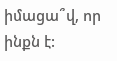իմացա՞վ, որ ինքն է: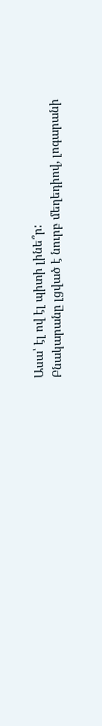Ասա՝ էլ ով էլ պիտի լինե՞ր:
Բնակարանը լցված է նուրբ մեղեդիով, լոգարանի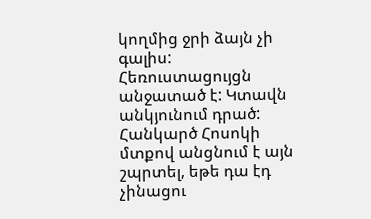կողմից ջրի ձայն չի գալիս: Հեռուստացույցն անջատած է: Կտավն անկյունում դրած: Հանկարծ Հոսոկի մտքով անցնում է այն շպրտել, եթե դա էդ չինացու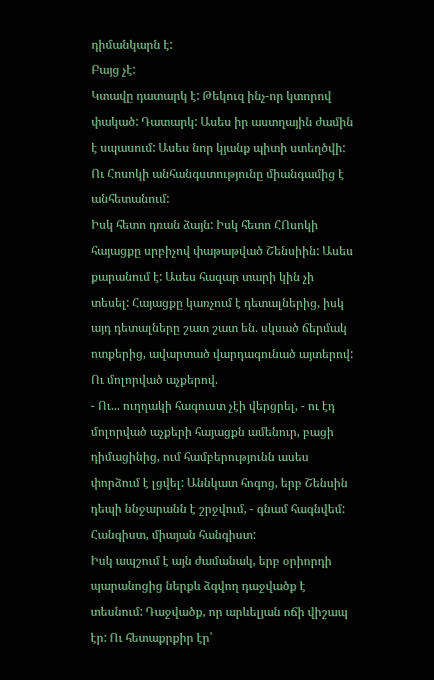դիմանկարն է:
Բայց չէ:
Կտավը դատարկ է: Թեկուզ ինչ-որ կտորով փակած: Դատարկ: Ասես իր աստղային ժամին է սպասում: Ասես նոր կյանք պիտի ստեղծվի: Ու Հոսոկի անհանգստությունը միանգամից է անհետանում:
Իսկ հետո դռան ձայն: Իսկ հետո ՀՈսոկի հայացքը սրբիչով փաթաթված Շենսիին: Ասես քարանում է: Ասես հազար տարի կին չի տեսել: Հայացքը կառչում է դետալներից, իսկ այդ դետալները շատ շատ են. սկսած ճերմակ ոտքերից, ավարտած վարդագունած այտերով: Ու մոլորված աչքերով.
- Ու... ուղղակի հագուստ չէի վերցրել, - ու էդ մոլորված աչքերի հայացքն ամենուր, բացի դիմացինից, ում համբերությունն ասես փորձում է լցվել: Աննկատ հոգոց, երբ Շենսին դեպի ննջարանն է շրջվում, - գնամ հագնվեմ:
Հանգիստ, միայան հանգիստ:
Իսկ ապշում է այն ժամանակ, երբ օրիորդի պարանոցից ներքև ձգվող դաջվածք է տեսնում: Դաջվածք, որ արևելյան ոճի վիշապ էր: Ու հետաքրքիր էր՝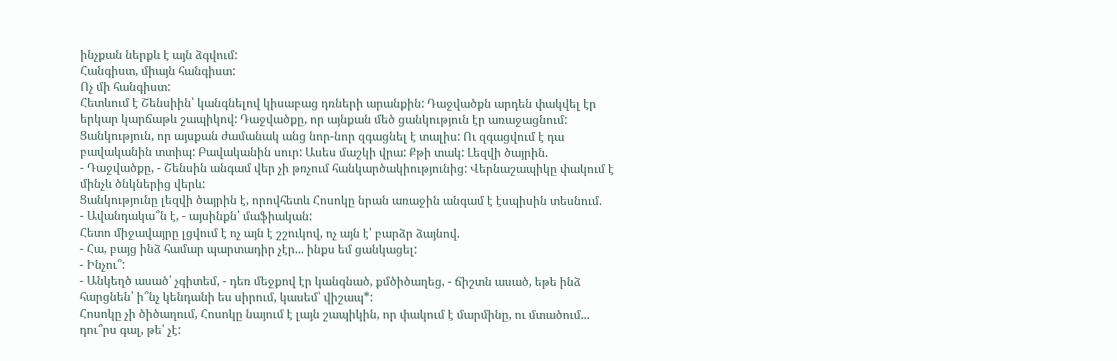ինչքան ներքև է այն ձգվում:
Հանգիստ, միայն հանգիստ:
Ոչ մի հանգիստ:
Հետևում է Շենսիին՝ կանգնելով կիսաբաց դռների արանքին: Դաջվածքն արդեն փակվել էր երկար կարճաթև շապիկով: Դաջվածքը, որ այնքան մեծ ցանկություն էր առաջացնում:
Ցանկություն, որ այսքան ժամանակ անց նոր-նոր զգացնել է տալիս: Ու զգացվում է դա բավականին տտիպ: Բավականին սուր: Ասես մաշկի վրա: Քթի տակ: Լեզվի ծայրին.
- Դաջվածքը, - Շենսին անգամ վեր չի թռչում հանկարծակիությունից: Վերնաշապիկը փակում է մինչև ծնկներից վերև:
Ցանկությունը լեզվի ծայրին է, որովհետև Հոսոկը նրան առաջին անգամ է էսպիսին տեսնում.
- Ավանդակա՞ն է, - այսինքն՝ մաֆիական:
Հետո միջավայրը լցվում է ոչ այն է շշուկով, ոչ այն է՝ բարձր ձայնով.
- Հա, բայց ինձ համար պարտադիր չէր... ինքս եմ ցանկացել:
- Ինչու՞:
- Անկեղծ ասած՝ չգիտեմ, - դեռ մեջքով էր կանգնած, քմծիծաղեց, - ճիշտն ասած, եթե ինձ հարցնեն՝ ի՞նչ կենդանի ես սիրում, կասեմ՝ վիշապ*:
Հոսոկը չի ծիծաղում, Հոսոկը նայում է լայն շապիկին, որ փակում է մարմինը, ու մտածում... դու՞րս գալ, թե՝ չէ: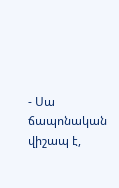- Սա ճապոնական վիշապ է,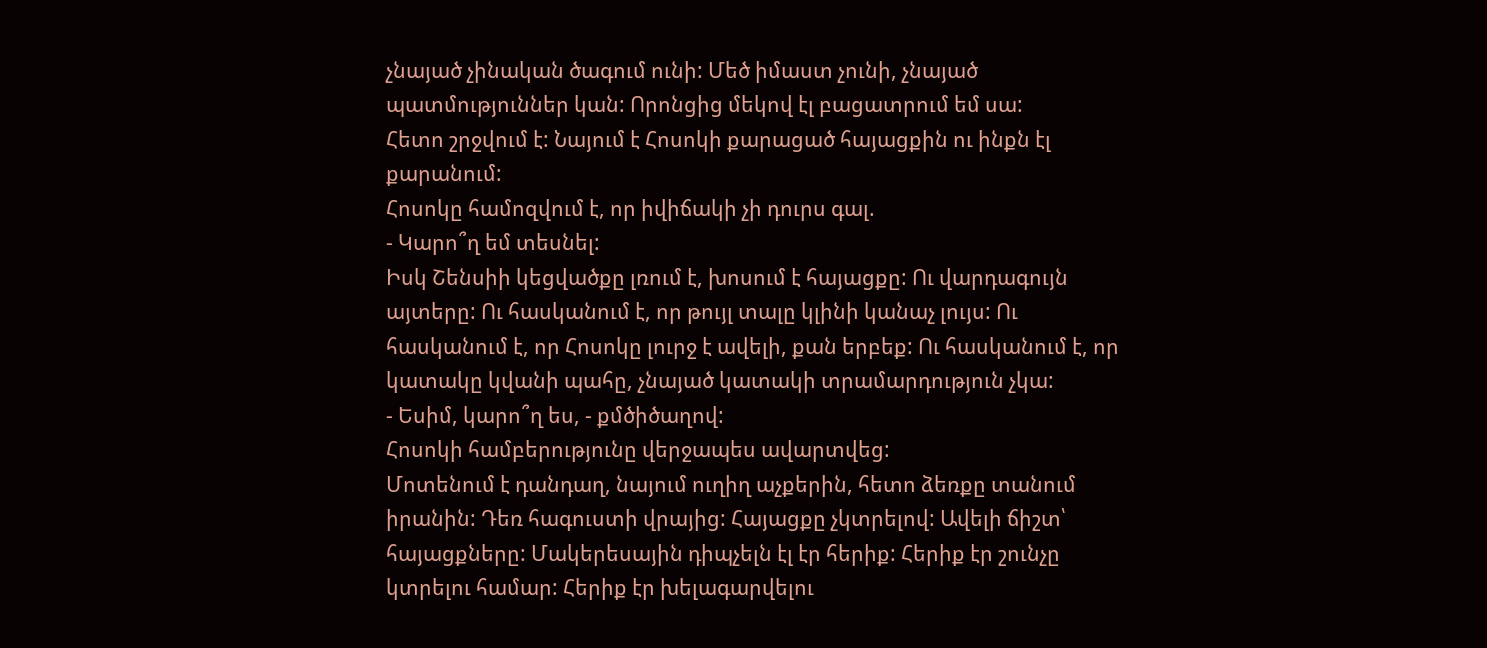չնայած չինական ծագում ունի: Մեծ իմաստ չունի, չնայած պատմություններ կան: Որոնցից մեկով էլ բացատրում եմ սա:
Հետո շրջվում է: Նայում է Հոսոկի քարացած հայացքին ու ինքն էլ քարանում:
Հոսոկը համոզվում է, որ իվիճակի չի դուրս գալ.
- Կարո՞ղ եմ տեսնել:
Իսկ Շենսիի կեցվածքը լռում է, խոսում է հայացքը: Ու վարդագույն այտերը: Ու հասկանում է, որ թույլ տալը կլինի կանաչ լույս: Ու հասկանում է, որ Հոսոկը լուրջ է ավելի, քան երբեք: Ու հասկանում է, որ կատակը կվանի պահը, չնայած կատակի տրամարդություն չկա:
- Եսիմ, կարո՞ղ ես, - քմծիծաղով:
Հոսոկի համբերությունը վերջապես ավարտվեց:
Մոտենում է դանդաղ, նայում ուղիղ աչքերին, հետո ձեռքը տանում իրանին: Դեռ հագուստի վրայից: Հայացքը չկտրելով: Ավելի ճիշտ՝ հայացքները: Մակերեսային դիպչելն էլ էր հերիք: Հերիք էր շունչը կտրելու համար: Հերիք էր խելագարվելու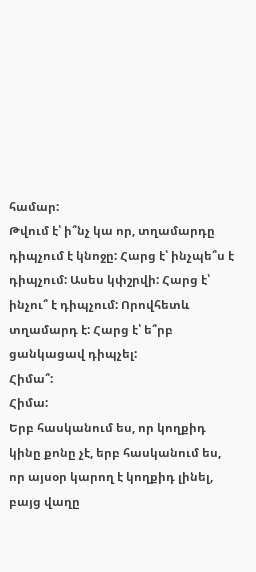համար:
Թվում է՝ ի՞նչ կա որ, տղամարդը դիպչում է կնոջը: Հարց է՝ ինչպե՞ս է դիպչում: Ասես կփշրվի: Հարց է՝ ինչու՞ է դիպչում: Որովհետև տղամարդ է: Հարց է՝ ե՞րբ ցանկացավ դիպչել:
Հիմա՞:
Հիմա:
Երբ հասկանում ես, որ կողքիդ կինը քոնը չէ, երբ հասկանում ես, որ այսօր կարող է կողքիդ լինել, բայց վաղը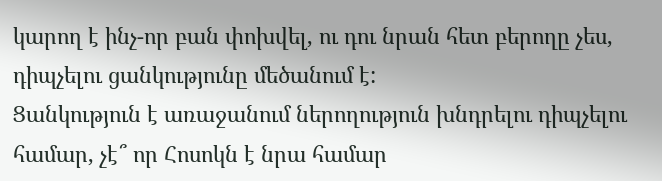կարող է ինչ-որ բան փոխվել, ու դու նրան հետ բերողը չես, դիպչելու ցանկությունը մեծանում է:
Ցանկություն է առաջանում ներողություն խնդրելու դիպչելու համար, չէ՞ որ Հոսոկն է նրա համար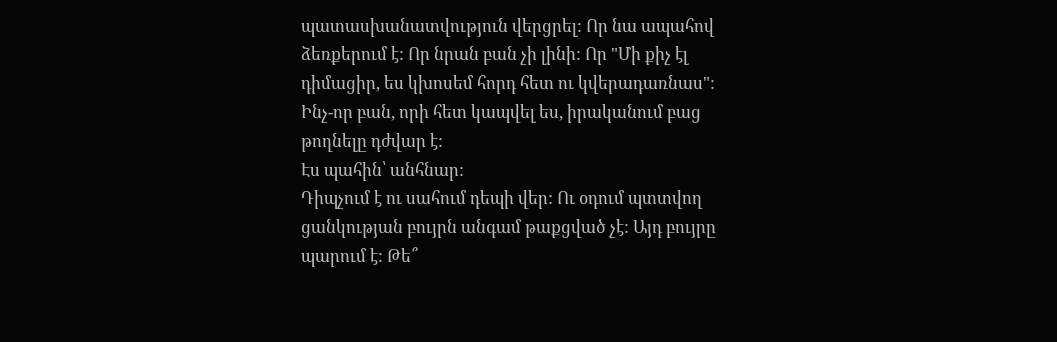պատասխանատվություն վերցրել: Որ նա ապահով ձեռքերում է: Որ նրան բան չի լինի: Որ "Մի քիչ էլ դիմացիր, ես կխոսեմ հորդ հետ ու կվերադառնաս": Ինչ-որ բան, որի հետ կապվել ես, իրականում բաց թողնելը դժվար է:
Էս պահին՝ անհնար:
Դիպչում է ու սահում դեպի վեր: Ու օդում պտտվող ցանկության բույրն անգամ թաքցված չէ: Այդ բույրը պարում է: Թե՞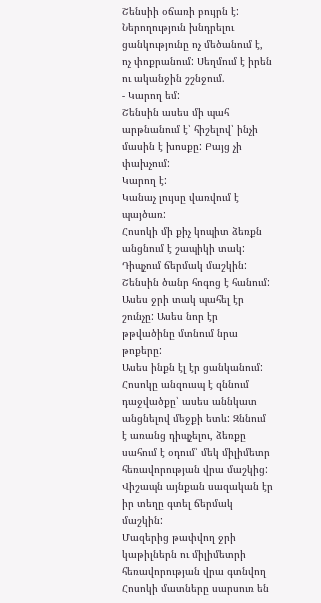Շենսիի օճառի բույրն է:
Ներողություն խնդրելու ցանկությունը ոչ մեծանում է, ոչ փոքրանում: Սեղմում է իրեն ու ականջին շշնջում.
- Կարող եմ:
Շենսին ասես մի պահ արթնանում է՝ հիշելով՝ ինչի մասին է խոսքը: Բայց չի փախչում:
Կարող է:
Կանաչ լույսը վառվում է պայծառ:
Հոսոկի մի քիչ կոպիտ ձեռքն անցնում է շապիկի տակ: Դիպչում ճերմակ մաշկին: Շենսին ծանր հոգոց է հանում: Ասես ջրի տակ պահել էր շունչը: Ասես նոր էր թթվածինը մտնում նրա թոքերը:
Ասես ինքն էլ էր ցանկանում:
Հոսոկը անզուսպ է զննում դաջվածքը՝ ասես աննկատ անցնելով մեջքի ետև: Զննում է առանց դիպչելու, ձեռքը սահում է օդում՝ մեկ միլիմետր հեռավորության վրա մաշկից: Վիշապն այնքան սազական էր իր տեղը գտել ճերմակ մաշկին:
Մազերից թափվող ջրի կաթիլներն ու միլիմետրի հեռավորության վրա գտնվող Հոսոկի մատները սարսուռ են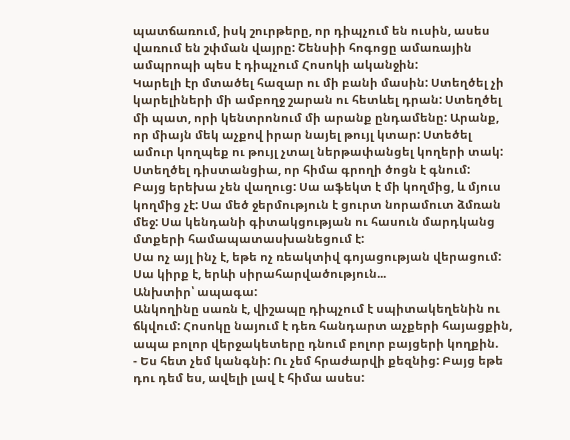պատճառում, իսկ շուրթերը, որ դիպչում են ուսին, ասես վառում են շփման վայրը: Շենսիի հոգոցը ամառային ամպրոպի պես է դիպչում Հոսոկի ականջին:
Կարելի էր մտածել հազար ու մի բանի մասին: Ստեղծել չի կարելիների մի ամբողջ շարան ու հետևել դրան: Ստեղծել մի պատ, որի կենտրոնում մի արանք ընդամենը: Արանք, որ միայն մեկ աչքով իրար նայել թույլ կտար: Ստեծել ամուր կողպեք ու թույլ չտալ ներթափանցել կողերի տակ:
Ստեղծել դիստանցիա, որ հիմա գրողի ծոցն է գնում:
Բայց երեխա չեն վաղուց: Սա աֆեկտ է մի կողմից, և մյուս կողմից չէ: Սա մեծ ջերմություն է ցուրտ նորամուտ ձմռան մեջ: Սա կենդանի գիտակցության ու հասուն մարդկանց մտքերի համապատասխանեցում է:
Սա ոչ այլ ինչ է, եթե ոչ ռեակտիվ գոյացության վերացում:
Սա կիրք է, երևի սիրահարվածություն...
Անխտիր՝ ապագա:
Անկողինը սառն է, վիշապը դիպչում է սպիտակեղենին ու ճկվում: Հոսոկը նայում է դեռ հանդարտ աչքերի հայացքին, ապա բոլոր վերջակետերը դնում բոլոր բայցերի կողքին.
- Ես հետ չեմ կանգնի: Ու չեմ հրաժարվի քեզնից: Բայց եթե դու դեմ ես, ավելի լավ է հիմա ասես: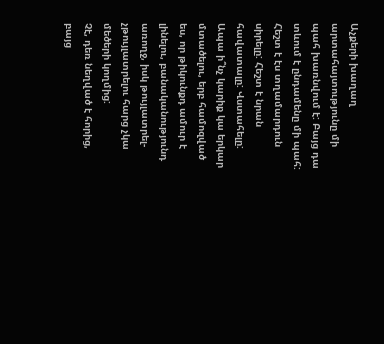Աչքերի խաղաղ արտահայտությունը մի պահ խառնվում է: Բայց դա տևում է ընդամենը մի պահ:
Հեշտ է էս տղամարդուն սիրելը: Հեշտ է նրան հավատալը: Վստահելը: Ապա ի՞նչ կարիք կա երկար մտածելու, երբ համոզված ես, որ թիկունքդ ամուր է լինելու, բանականությունդ առողջ, իսկ թույլատրել-չթույլատրելու հարց չկա մեծերի կողմից:
Չէ, դեռ նեղված է հորից, բայց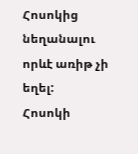Հոսոկից նեղանալու որևէ առիթ չի եղել:
Հոսոկի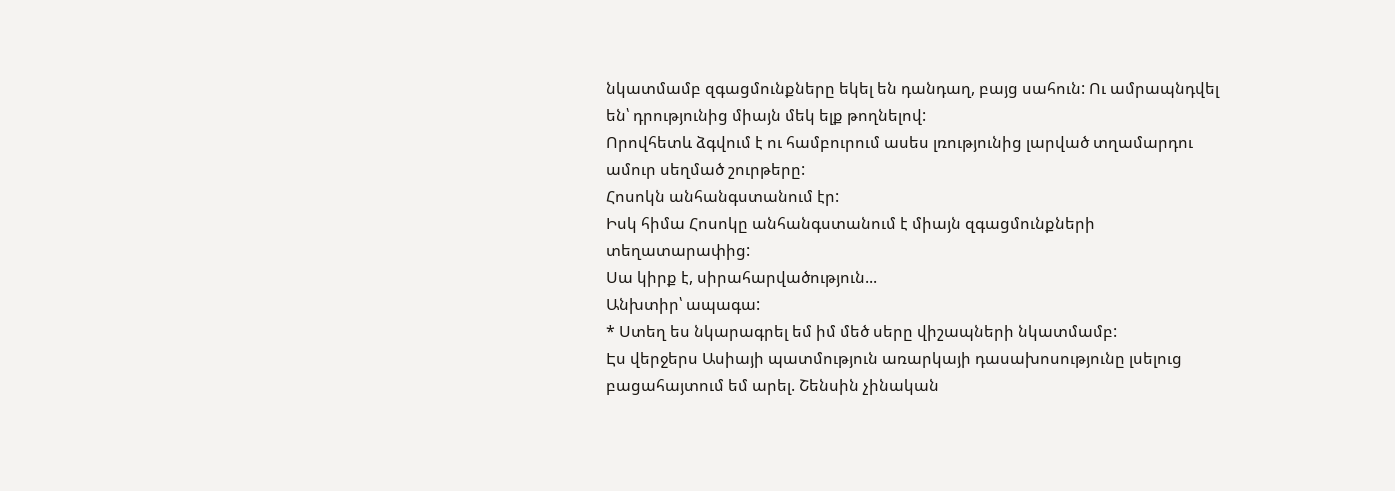նկատմամբ զգացմունքները եկել են դանդաղ, բայց սահուն: Ու ամրապնդվել են՝ դրությունից միայն մեկ ելք թողնելով:
Որովհետև ձգվում է ու համբուրում ասես լռությունից լարված տղամարդու ամուր սեղմած շուրթերը:
Հոսոկն անհանգստանում էր:
Իսկ հիմա Հոսոկը անհանգստանում է միայն զգացմունքների տեղատարափից:
Սա կիրք է, սիրահարվածություն...
Անխտիր՝ ապագա:
* Ստեղ ես նկարագրել եմ իմ մեծ սերը վիշապների նկատմամբ:
Էս վերջերս Ասիայի պատմություն առարկայի դասախոսությունը լսելուց բացահայտում եմ արել. Շենսին չինական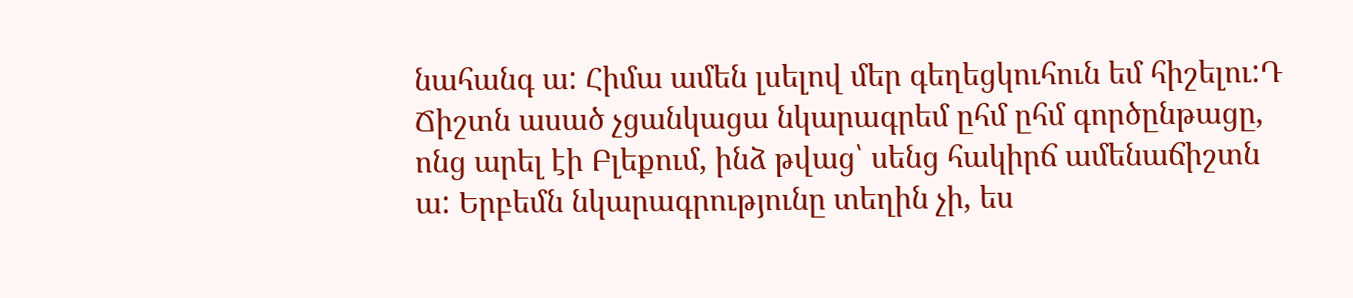նահանգ ա: Հիմա ամեն լսելով մեր գեղեցկուհուն եմ հիշելու:Դ
Ճիշտն ասած չցանկացա նկարագրեմ ըհմ ըհմ գործընթացը, ոնց արել էի Բլեքում, ինձ թվաց՝ սենց հակիրճ ամենաճիշտն ա: Երբեմն նկարագրությունը տեղին չի, ես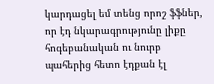կարդացել եմ տենց որոշ ֆֆներ, որ էդ նկարագրությունը լիքը հոգեբանական ու նուրբ պահերից հետո էդքան էլ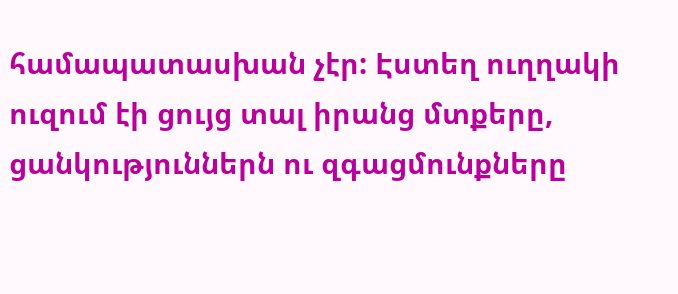համապատասխան չէր: Էստեղ ուղղակի ուզում էի ցույց տալ իրանց մտքերը, ցանկություններն ու զգացմունքները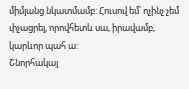միմյանց նկատմամբ: Հուսով եմ՝ ոչինչ չեմ փչացրել, որովհետև սա, իրավամբ, կարևոր պահ ա:
Շնորհակալ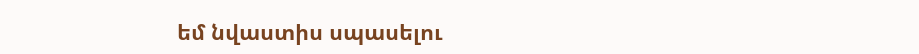եմ նվաստիս սպասելու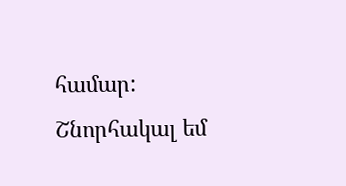համար: Շնորհակալ եմ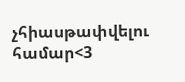չհիասթափվելու համար<3